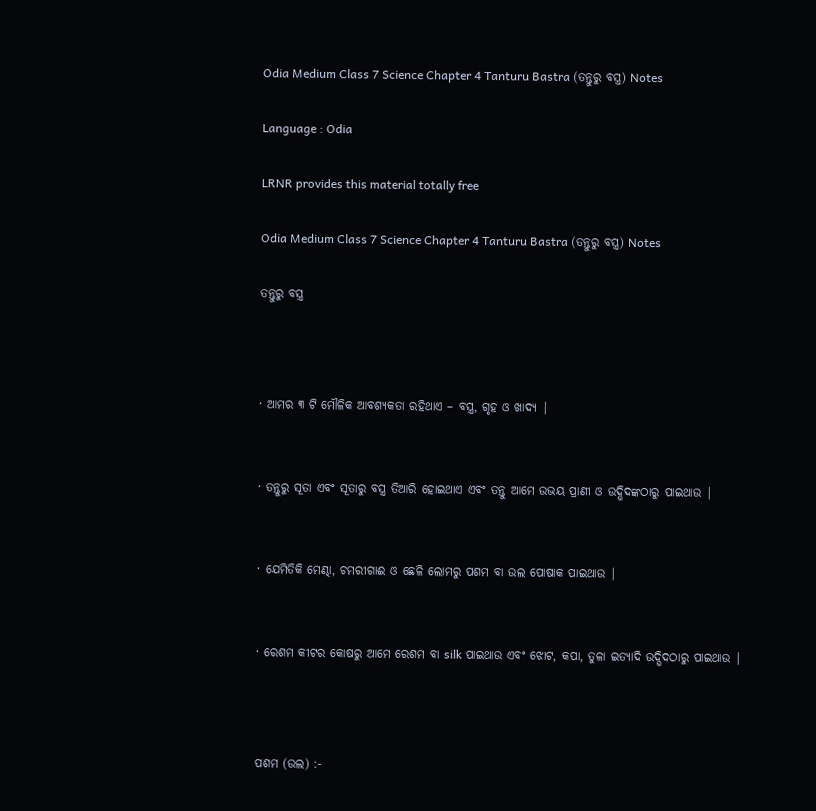Odia Medium Class 7 Science Chapter 4 Tanturu Bastra (ତନ୍ତୁରୁ ବସ୍ତ୍ର) Notes

Language : Odia

LRNR provides this material totally free

Odia Medium Class 7 Science Chapter 4 Tanturu Bastra (ତନ୍ତୁରୁ ବସ୍ତ୍ର) Notes

ତନ୍ତୁରୁ ବସ୍ତ୍ର



· ଆମର ୩ ଟି ମୌଳିକ ଆବଶ୍ୟକତା ରହିଥାଏ – ବସ୍ତ୍ର, ଗୃହ ଓ ଖାଦ୍ୟ |


· ତନ୍ତୁରୁ ସୂତା ଏବଂ ସୂତାରୁ ବସ୍ତ୍ର ତିଆରି ହୋଇଥାଏ ଏବଂ ତନ୍ତୁ ଆମେ ଉଭୟ ପ୍ରାଣୀ ଓ ଉଦ୍ଭିଦଙ୍କଠାରୁ ପାଇଥାଉ |


· ଯେମିତିକି ମେଣ୍ଢା, ଚମରୀଗାଈ ଓ ଛେଳି ଲୋମରୁ ପଶମ ବା ଉଲ ପୋଷାକ ପାଇଥାଉ |


· ରେଶମ କୀଟର କୋଷରୁ ଆମେ ରେଶମ ବା silk ପାଇଥାଉ ଏବଂ ଝୋଟ, କପା, ତୁଳା ଇତ୍ୟାଦି ଉଦ୍ଭିଦଠାରୁ ପାଇଥାଉ |



ପଶମ (ଉଲ) :-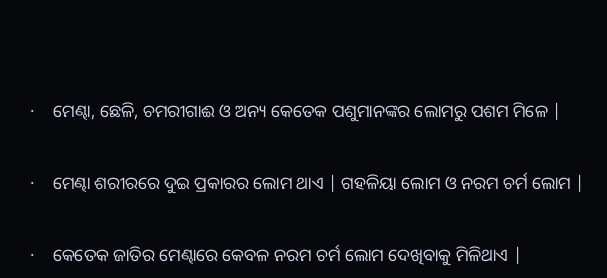·    ମେଣ୍ଢା, ଛେଳି, ଚମରୀଗାଈ ଓ ଅନ୍ୟ କେତେକ ପଶୁମାନଙ୍କର ଲୋମରୁ ପଶମ ମିଳେ |


·    ମେଣ୍ଢା ଶରୀରରେ ଦୁଇ ପ୍ରକାରର ଲୋମ ଥାଏ | ଗହଳିୟା ଲୋମ ଓ ନରମ ଚର୍ମ ଲୋମ |


·    କେତେକ ଜାତିର ମେଣ୍ଢାରେ କେବଳ ନରମ ଚର୍ମ ଲୋମ ଦେଖିବାକୁ ମିଳିଥାଏ |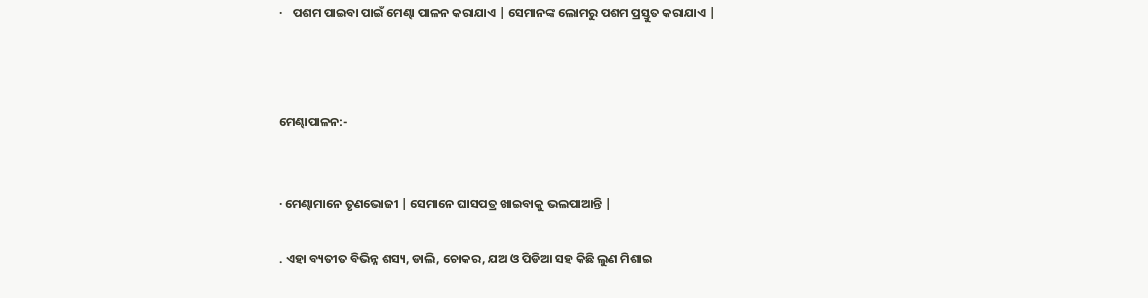·    ପଶମ ପାଇବା ପାଇଁ ମେଣ୍ଢା ପାଳନ କରାଯାଏ | ସେମାନଙ୍କ ଲୋମରୁ ପଶମ ପ୍ରସ୍ତୁତ କରାଯାଏ |



ମେଣ୍ଢାପାଳନ:-


· ମେଣ୍ଢାମାନେ ତୃଣଭୋଜୀ | ସେମାନେ ଘାସପତ୍ର ଖାଇବାକୁ ଭଲପାଆନ୍ତି |

. ଏହା ବ୍ୟତୀତ ବିଭିନ୍ନ ଶସ୍ୟ, ଡାଲି, ଚୋକର, ଯଅ ଓ ପିଡିଆ ସହ କିଛି ଲୁଣ ମିଶାଇ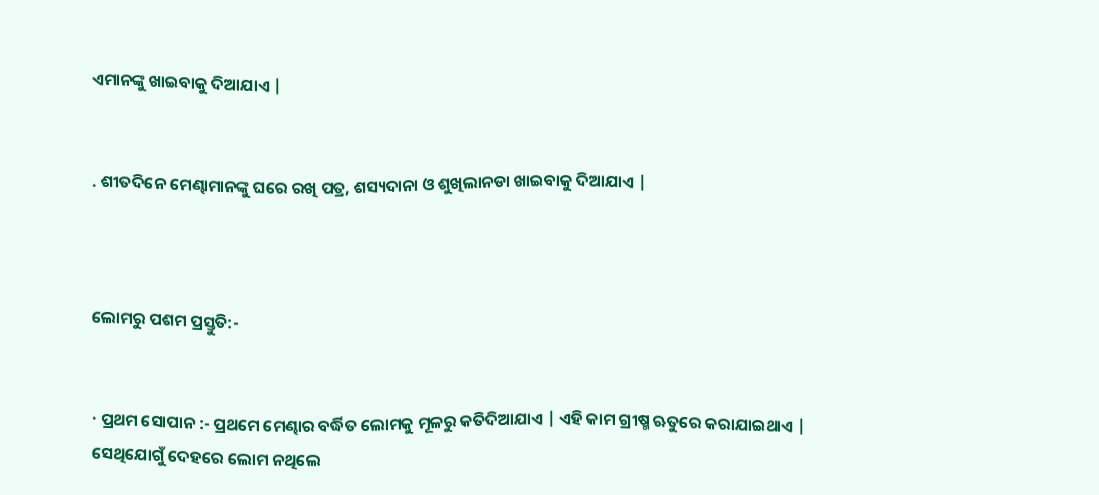ଏମାନଙ୍କୁ ଖାଇବାକୁ ଦିଆଯାଏ |


. ଶୀତଦିନେ ମେଣ୍ଢାମାନଙ୍କୁ ଘରେ ରଖି ପତ୍ର, ଶସ୍ୟଦାନା ଓ ଶୁଖିଲାନଡା ଖାଇବାକୁ ଦିଆଯାଏ |



ଲୋମରୁ ପଶମ ପ୍ରସ୍ତୁତି:-


· ପ୍ରଥମ ସୋପାନ :- ପ୍ରଥମେ ମେଣ୍ଢାର ବର୍ଦ୍ଧିତ ଲୋମକୁ ମୂଳରୁ କତିଦିଆଯାଏ | ଏହି କାମ ଗ୍ରୀଷ୍ମ ଋତୁରେ କରାଯାଇଥାଏ | ସେଥିଯୋଗୁଁ ଦେହରେ ଲୋମ ନଥିଲେ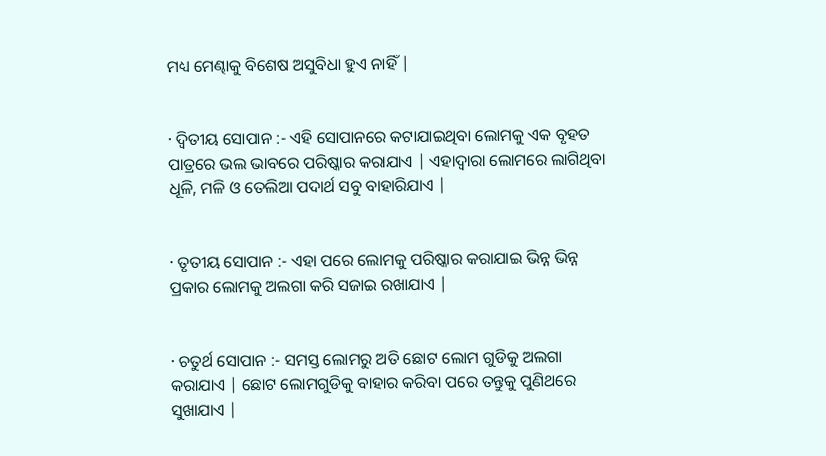ମଧ୍ୟ ମେଣ୍ଢାକୁ ବିଶେଷ ଅସୁବିଧା ହୁଏ ନାହିଁ |


· ଦ୍ଵିତୀୟ ସୋପାନ :- ଏହି ସୋପାନରେ କଟାଯାଇଥିବା ଲୋମକୁ ଏକ ବୃହତ ପାତ୍ରରେ ଭଲ ଭାବରେ ପରିଷ୍କାର କରାଯାଏ | ଏହାଦ୍ବାରା ଲୋମରେ ଲାଗିଥିବା ଧୂଳି, ମଳି ଓ ତେଲିଆ ପଦାର୍ଥ ସବୁ ବାହାରିଯାଏ |


· ତୃତୀୟ ସୋପାନ :- ଏହା ପରେ ଲୋମକୁ ପରିଷ୍କାର କରାଯାଇ ଭିନ୍ନ ଭିନ୍ନ ପ୍ରକାର ଲୋମକୁ ଅଲଗା କରି ସଜାଇ ରଖାଯାଏ |


· ଚତୁର୍ଥ ସୋପାନ :- ସମସ୍ତ ଲୋମରୁ ଅତି ଛୋଟ ଲୋମ ଗୁଡିକୁ ଅଲଗା କରାଯାଏ | ଛୋଟ ଲୋମଗୁଡିକୁ ବାହାର କରିବା ପରେ ତନ୍ତୁକୁ ପୁଣିଥରେ ସୁଖାଯାଏ |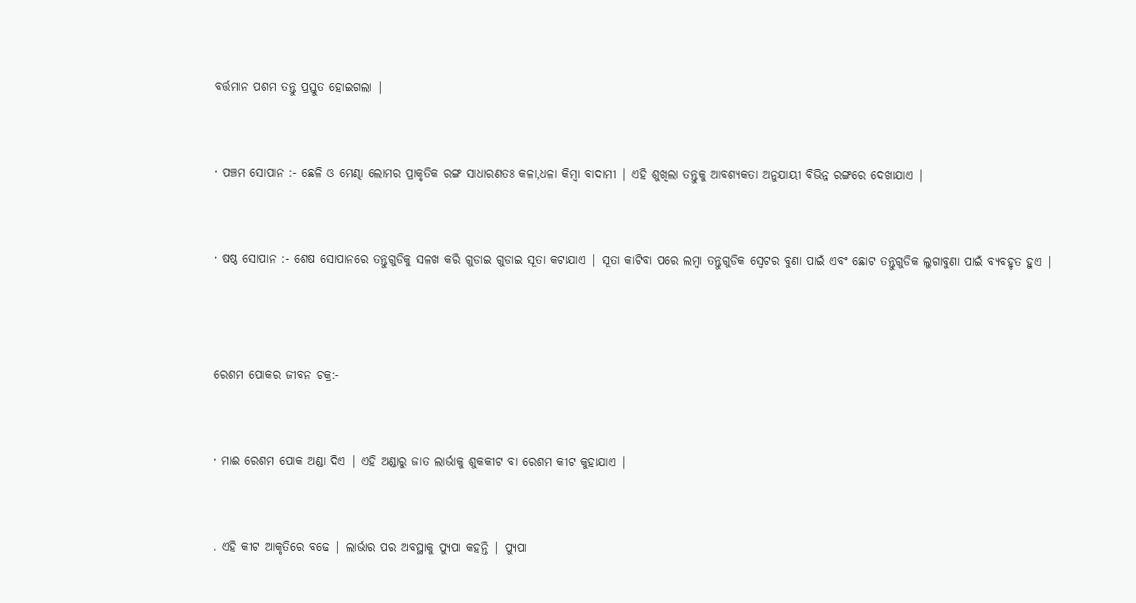ବର୍ତ୍ତମାନ ପଶମ ତନ୍ତୁ ପ୍ରସ୍ତୁତ ହୋଇଗଲା |


· ପଞ୍ଚମ ସୋପାନ :- ଛେଳି ଓ ମେଣ୍ଢା ଲୋମର ପ୍ରାକୃତିକ ରଙ୍ଗ ସାଧାରଣତଃ କଳା,ଧଳା କିମ୍ବା ବାଦାମୀ | ଏହି ଶୁଖିଲା ତନ୍ତୁକୁ ଆବଶ୍ୟକତା ଅନୁଯାୟୀ ବିଭିନ୍ନ ରଙ୍ଗରେ ଦେଖାଯାଏ |


· ଷଷ୍ଠ ସୋପାନ :- ଶେଷ ସୋପାନରେ ତନ୍ତୁଗୁଡିକୁ ସଳଖ କରି ଗୁଡାଇ ଗୁଡାଇ ସୂତା କଟାଯାଏ | ସୂତା କାଟିବା ପରେ ଲମ୍ବା ତନ୍ତୁଗୁଡିକ ସ୍ଵେଟର ବୁଣା ପାଇଁ ଏବଂ ଛୋଟ ତନ୍ତୁଗୁଡିକ ଲୁଗାବୁଣା ପାଇଁ ବ୍ୟବହୃତ ହୁଏ |



ରେଶମ ପୋକର ଜୀବନ ଚକ୍ର:-


· ମାଈ ରେଶମ ପୋକ ଅଣ୍ଡା ଦିଏ | ଏହି ଅଣ୍ଡାରୁ ଜାତ ଲାର୍ଭାକୁ ଶୁକକୀଟ ବା ରେଶମ କୀଟ କୁହାଯାଏ |


. ଏହି କୀଟ ଆକୃତିରେ ବଢେ | ଲାର୍ଭାର ପର ଅବସ୍ଥାକୁ ପ୍ୟୁପା କହନ୍ତି | ପ୍ୟୁପା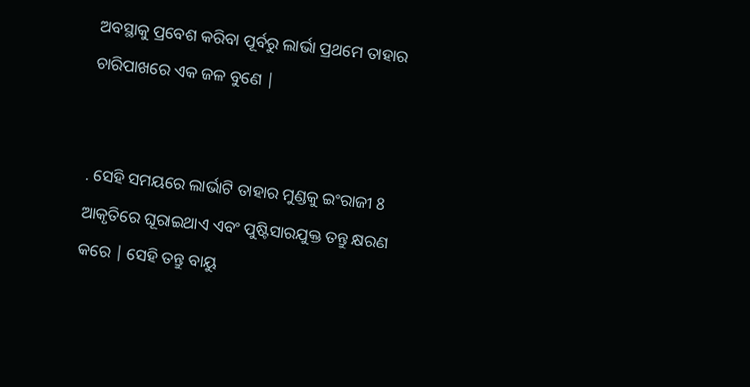ଅବସ୍ଥାକୁ ପ୍ରବେଶ କରିବା ପୂର୍ବରୁ ଲାର୍ଭା ପ୍ରଥମେ ତାହାର ଚାରିପାଖରେ ଏକ ଜଳ ବୁଣେ |


. ସେହି ସମୟରେ ଲାର୍ଭାଟି ତାହାର ମୁଣ୍ଡକୁ ଇଂରାଜୀ 8 ଆକୃତିରେ ଘୂରାଇଥାଏ ଏବଂ ପୁଷ୍ଟିସାରଯୁକ୍ତ ତନ୍ତୁ କ୍ଷରଣ କରେ | ସେହି ତନ୍ତୁ ବାୟୁ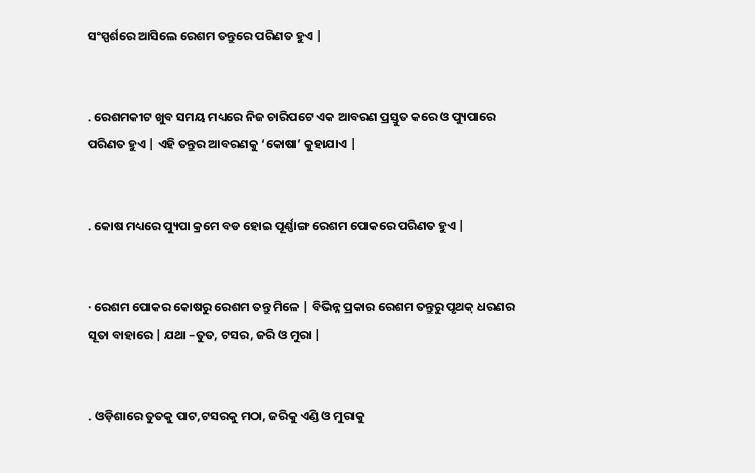ସଂସ୍ପର୍ଶରେ ଆସିଲେ ରେଶମ ତନ୍ତୁରେ ପରିଣତ ହୁଏ |


. ରେଶମକୀଟ ଖୁବ ସମୟ ମଧ୍ୟରେ ନିଜ ଚାରିପଟେ ଏକ ଆବରଣ ପ୍ରସ୍ତୁତ କରେ ଓ ପ୍ୟୁପାରେ ପରିଣତ ହୁଏ | ଏହି ତନ୍ତୁର ଆବରଣକୁ ‘କୋଷା’ କୁହାଯାଏ |


. କୋଷ ମଧ୍ୟରେ ପ୍ୟୁପା କ୍ରମେ ବଡ ହୋଇ ପୂର୍ଣ୍ଣାଙ୍ଗ ରେଶମ ପୋକରେ ପରିଣତ ହୁଏ |


· ରେଶମ ପୋକର କୋଷରୁ ରେଶମ ତନ୍ତୁ ମିଳେ | ବିଭିନ୍ନ ପ୍ରକାର ରେଶମ ତନ୍ତୁରୁ ପୃଥକ୍ ଧରଣର ସୂତା ବାହାରେ | ଯଥା –ତୁତ, ଟସର, ଜରି ଓ ମୁରା |


. ଓଡ଼ିଶାରେ ତୁତକୁ ପାଟ,ଟସରକୁ ମଠା, ଜରିକୁ ଏଣ୍ଡି ଓ ମୁରାକୁ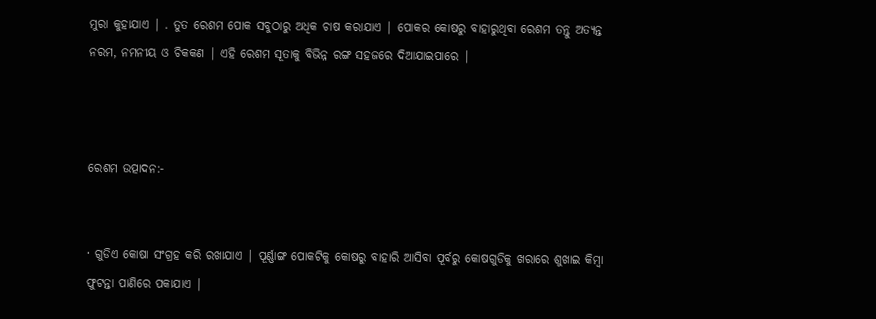ମୁରା କୁହାଯାଏ | . ତୁତ ରେଶମ ପୋକ ସବୁଠାରୁ ଅଧିକ ଚାଷ କରାଯାଏ | ପୋକର କୋଷରୁ ବାହାରୁଥିବା ରେଶମ ତନ୍ତୁ ଅତ୍ୟନ୍ତ ନରମ, ନମନୀୟ ଓ ଚିକକଣ | ଏହି ରେଶମ ସୂତାକୁ ବିଭିନ୍ନ ରଙ୍ଗ ସହଜରେ ଦିଆଯାଇପାରେ |



ରେଶମ ଉତ୍ପାଦନ:-


· ଗୁଡିଏ କୋଷା ସଂଗ୍ରହ କରି ରଖାଯାଏ | ପୂର୍ଣ୍ଣାଙ୍ଗ ପୋକଟିକୁ କୋଷରୁ ବାହାରି ଆସିବା ପୂର୍ବରୁ କୋଷଗୁଡିକୁ ଖରାରେ ଶୁଖାଇ କିମ୍ବା ଫୁଟନ୍ତା ପାଣିରେ ପକାଯାଏ |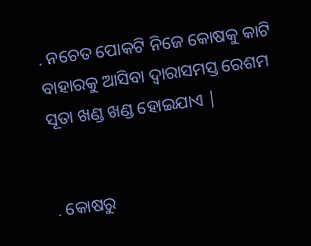. ନଚେତ ପୋକଟି ନିଜେ କୋଷକୁ କାଟି ବାହାରକୁ ଆସିବା ଦ୍ୱାରାସମସ୍ତ ରେଶମ ସୂତା ଖଣ୍ଡ ଖଣ୍ଡ ହୋଇଯାଏ |


. କୋଷରୁ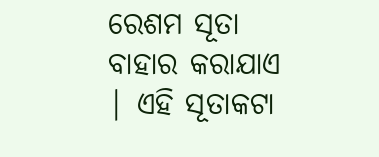ରେଶମ ସୂତା ବାହାର କରାଯାଏ | ଏହି ସୂତାକଟା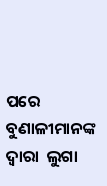ପରେ ବୁଣାଳୀମାନଙ୍କ ଦ୍ୱାରା  ଲୁଗା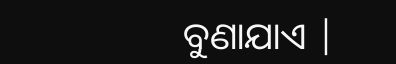ବୁଣାଯାଏ |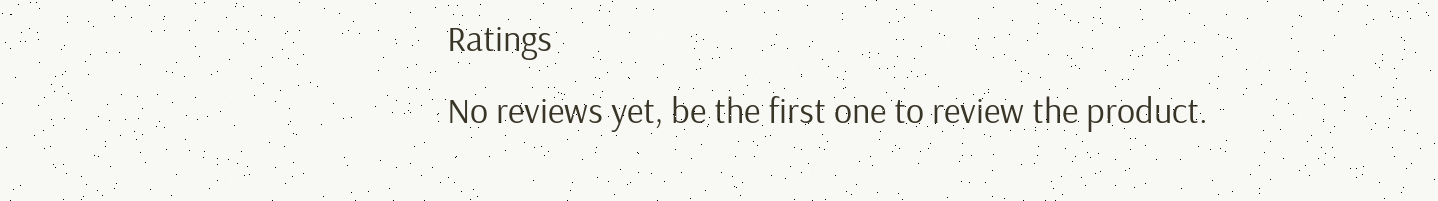Ratings
No reviews yet, be the first one to review the product.